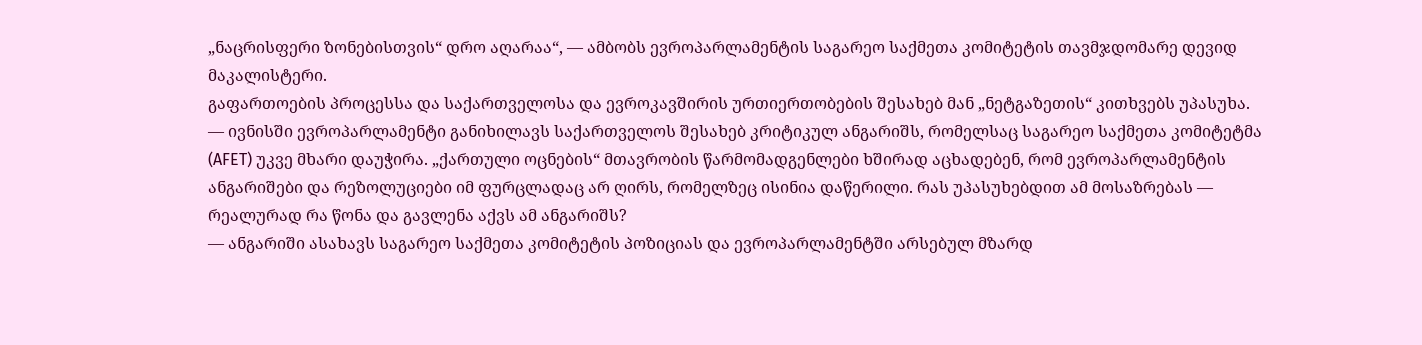„ნაცრისფერი ზონებისთვის“ დრო აღარაა“, — ამბობს ევროპარლამენტის საგარეო საქმეთა კომიტეტის თავმჯდომარე დევიდ მაკალისტერი.
გაფართოების პროცესსა და საქართველოსა და ევროკავშირის ურთიერთობების შესახებ მან „ნეტგაზეთის“ კითხვებს უპასუხა.
— ივნისში ევროპარლამენტი განიხილავს საქართველოს შესახებ კრიტიკულ ანგარიშს, რომელსაც საგარეო საქმეთა კომიტეტმა (AFET) უკვე მხარი დაუჭირა. „ქართული ოცნების“ მთავრობის წარმომადგენლები ხშირად აცხადებენ, რომ ევროპარლამენტის ანგარიშები და რეზოლუციები იმ ფურცლადაც არ ღირს, რომელზეც ისინია დაწერილი. რას უპასუხებდით ამ მოსაზრებას — რეალურად რა წონა და გავლენა აქვს ამ ანგარიშს?
— ანგარიში ასახავს საგარეო საქმეთა კომიტეტის პოზიციას და ევროპარლამენტში არსებულ მზარდ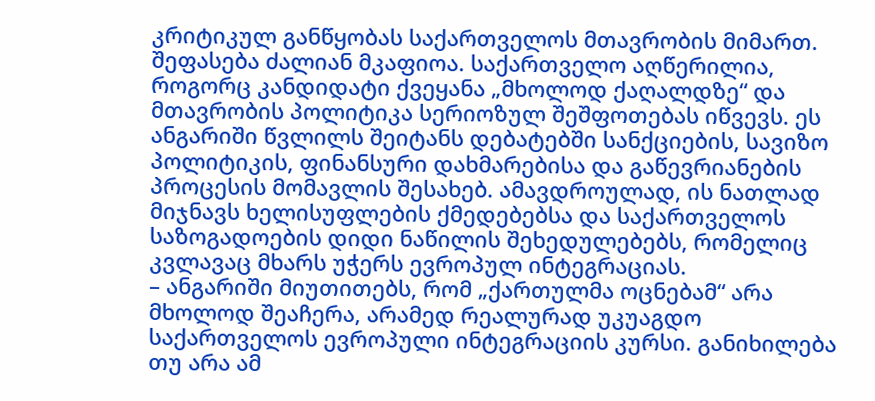კრიტიკულ განწყობას საქართველოს მთავრობის მიმართ. შეფასება ძალიან მკაფიოა. საქართველო აღწერილია, როგორც კანდიდატი ქვეყანა „მხოლოდ ქაღალდზე“ და მთავრობის პოლიტიკა სერიოზულ შეშფოთებას იწვევს. ეს ანგარიში წვლილს შეიტანს დებატებში სანქციების, სავიზო პოლიტიკის, ფინანსური დახმარებისა და გაწევრიანების პროცესის მომავლის შესახებ. ამავდროულად, ის ნათლად მიჯნავს ხელისუფლების ქმედებებსა და საქართველოს საზოგადოების დიდი ნაწილის შეხედულებებს, რომელიც კვლავაც მხარს უჭერს ევროპულ ინტეგრაციას.
– ანგარიში მიუთითებს, რომ „ქართულმა ოცნებამ“ არა მხოლოდ შეაჩერა, არამედ რეალურად უკუაგდო საქართველოს ევროპული ინტეგრაციის კურსი. განიხილება თუ არა ამ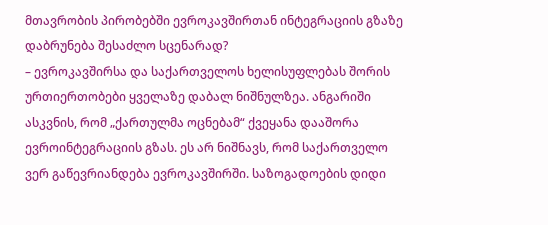მთავრობის პირობებში ევროკავშირთან ინტეგრაციის გზაზე დაბრუნება შესაძლო სცენარად?
– ევროკავშირსა და საქართველოს ხელისუფლებას შორის ურთიერთობები ყველაზე დაბალ ნიშნულზეა. ანგარიში ასკვნის, რომ „ქართულმა ოცნებამ“ ქვეყანა დააშორა ევროინტეგრაციის გზას. ეს არ ნიშნავს, რომ საქართველო ვერ გაწევრიანდება ევროკავშირში. საზოგადოების დიდი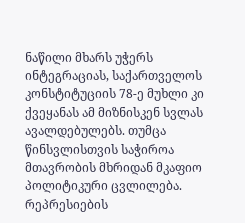ნაწილი მხარს უჭერს ინტეგრაციას, საქართველოს კონსტიტუციის 78-ე მუხლი კი ქვეყანას ამ მიზნისკენ სვლას ავალდებულებს. თუმცა წინსვლისთვის საჭიროა მთავრობის მხრიდან მკაფიო პოლიტიკური ცვლილება. რეპრესიების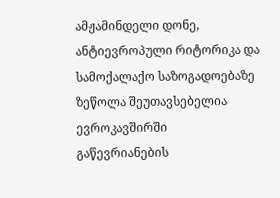ამჟამინდელი დონე, ანტიევროპული რიტორიკა და სამოქალაქო საზოგადოებაზე ზეწოლა შეუთავსებელია ევროკავშირში გაწევრიანების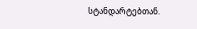სტანდარტებთან.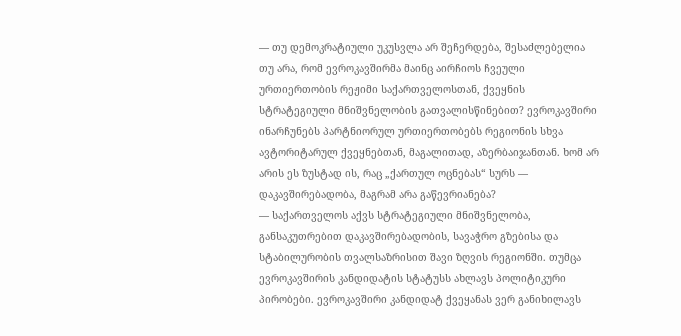— თუ დემოკრატიული უკუსვლა არ შეჩერდება, შესაძლებელია თუ არა, რომ ევროკავშირმა მაინც აირჩიოს ჩვეული ურთიერთობის რეჟიმი საქართველოსთან, ქვეყნის სტრატეგიული მნიშვნელობის გათვალისწინებით? ევროკავშირი ინარჩუნებს პარტნიორულ ურთიერთობებს რეგიონის სხვა ავტორიტარულ ქვეყნებთან, მაგალითად, აზერბაიჯანთან. ხომ არ არის ეს ზუსტად ის, რაც „ქართულ ოცნებას“ სურს — დაკავშირებადობა, მაგრამ არა გაწევრიანება?
— საქართველოს აქვს სტრატეგიული მნიშვნელობა, განსაკუთრებით დაკავშირებადობის, სავაჭრო გზებისა და სტაბილურობის თვალსაზრისით შავი ზღვის რეგიონში. თუმცა ევროკავშირის კანდიდატის სტატუსს ახლავს პოლიტიკური პირობები. ევროკავშირი კანდიდატ ქვეყანას ვერ განიხილავს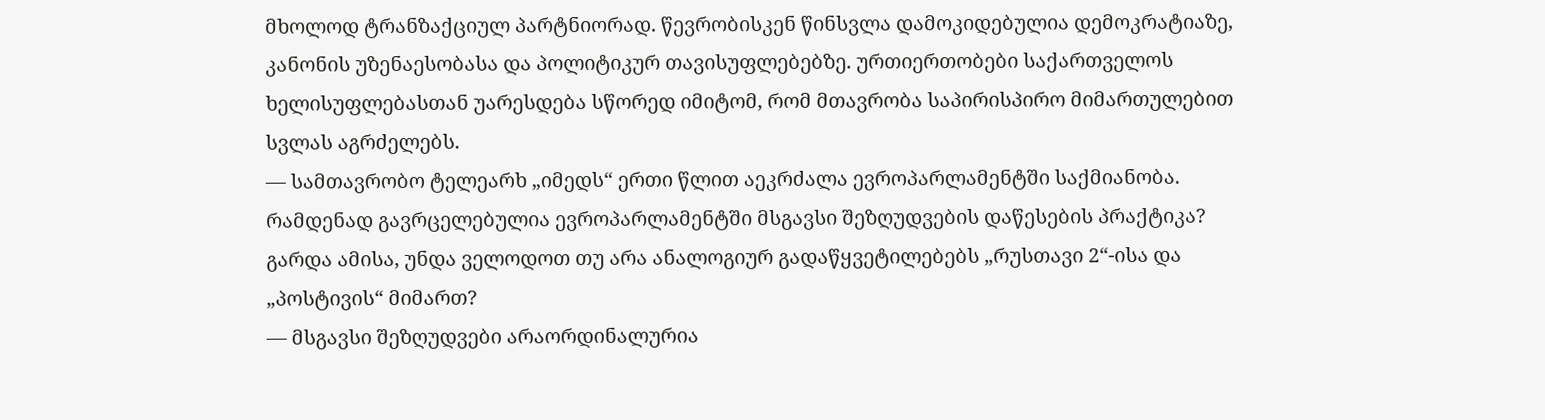მხოლოდ ტრანზაქციულ პარტნიორად. წევრობისკენ წინსვლა დამოკიდებულია დემოკრატიაზე, კანონის უზენაესობასა და პოლიტიკურ თავისუფლებებზე. ურთიერთობები საქართველოს ხელისუფლებასთან უარესდება სწორედ იმიტომ, რომ მთავრობა საპირისპირო მიმართულებით სვლას აგრძელებს.
— სამთავრობო ტელეარხ „იმედს“ ერთი წლით აეკრძალა ევროპარლამენტში საქმიანობა. რამდენად გავრცელებულია ევროპარლამენტში მსგავსი შეზღუდვების დაწესების პრაქტიკა? გარდა ამისა, უნდა ველოდოთ თუ არა ანალოგიურ გადაწყვეტილებებს „რუსთავი 2“-ისა და „პოსტივის“ მიმართ?
— მსგავსი შეზღუდვები არაორდინალურია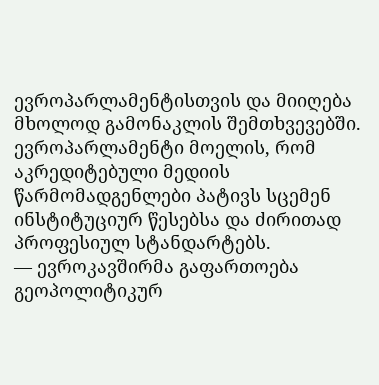ევროპარლამენტისთვის და მიიღება მხოლოდ გამონაკლის შემთხვევებში. ევროპარლამენტი მოელის, რომ აკრედიტებული მედიის წარმომადგენლები პატივს სცემენ ინსტიტუციურ წესებსა და ძირითად პროფესიულ სტანდარტებს.
— ევროკავშირმა გაფართოება გეოპოლიტიკურ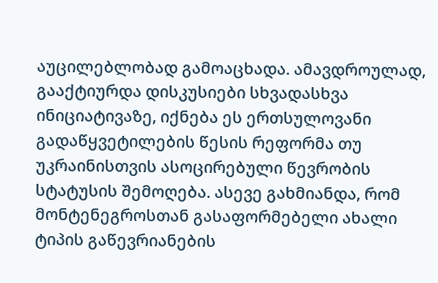აუცილებლობად გამოაცხადა. ამავდროულად, გააქტიურდა დისკუსიები სხვადასხვა ინიციატივაზე, იქნება ეს ერთსულოვანი გადაწყვეტილების წესის რეფორმა თუ უკრაინისთვის ასოცირებული წევრობის სტატუსის შემოღება. ასევე გახმიანდა, რომ მონტენეგროსთან გასაფორმებელი ახალი ტიპის გაწევრიანების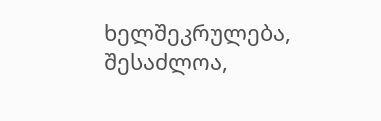ხელშეკრულება, შესაძლოა,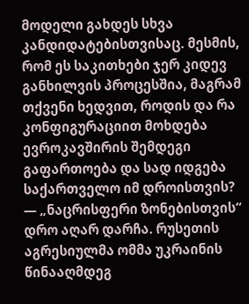მოდელი გახდეს სხვა კანდიდატებისთვისაც. მესმის, რომ ეს საკითხები ჯერ კიდევ განხილვის პროცესშია, მაგრამ თქვენი ხედვით, როდის და რა კონფიგურაციით მოხდება ევროკავშირის შემდეგი გაფართოება და სად იდგება საქართველო იმ დროისთვის?
— „ნაცრისფერი ზონებისთვის“ დრო აღარ დარჩა. რუსეთის აგრესიულმა ომმა უკრაინის წინააღმდეგ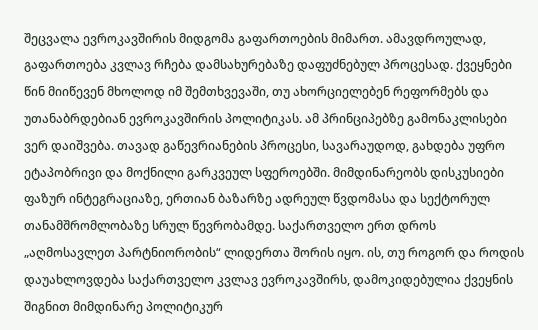შეცვალა ევროკავშირის მიდგომა გაფართოების მიმართ. ამავდროულად, გაფართოება კვლავ რჩება დამსახურებაზე დაფუძნებულ პროცესად. ქვეყნები წინ მიიწევენ მხოლოდ იმ შემთხვევაში, თუ ახორციელებენ რეფორმებს და უთანაბრდებიან ევროკავშირის პოლიტიკას. ამ პრინციპებზე გამონაკლისები ვერ დაიშვება. თავად გაწევრიანების პროცესი, სავარაუდოდ, გახდება უფრო ეტაპობრივი და მოქნილი გარკვეულ სფეროებში. მიმდინარეობს დისკუსიები ფაზურ ინტეგრაციაზე, ერთიან ბაზარზე ადრეულ წვდომასა და სექტორულ თანამშრომლობაზე სრულ წევრობამდე. საქართველო ერთ დროს „აღმოსავლეთ პარტნიორობის“ ლიდერთა შორის იყო. ის, თუ როგორ და როდის დაუახლოვდება საქართველო კვლავ ევროკავშირს, დამოკიდებულია ქვეყნის შიგნით მიმდინარე პოლიტიკურ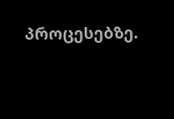პროცესებზე.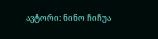ავტორი: ნინო ჩიჩუა